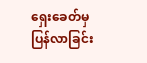ရှေးခေတ်မှ ပြန်လာခြင်း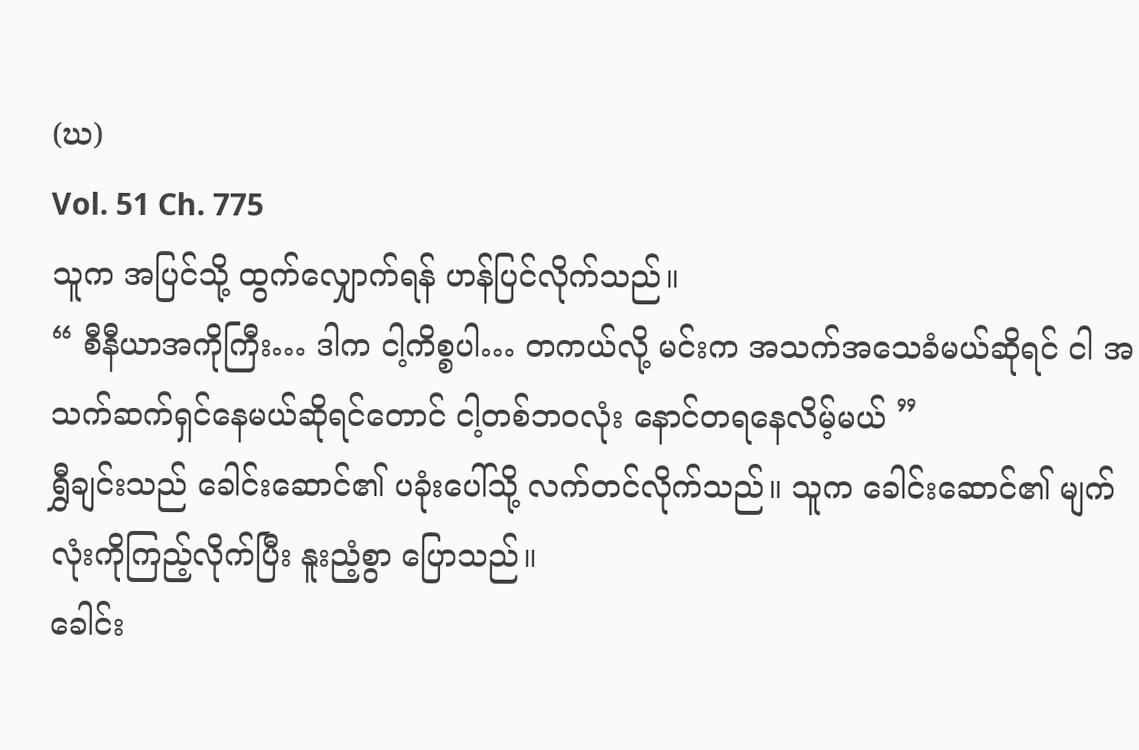(ဃ)
Vol. 51 Ch. 775
သူက အပြင်သို့ ထွက်လျှောက်ရန် ဟန်ပြင်လိုက်သည်။
“ စီနီယာအကိုကြီး… ဒါက ငါ့ကိစ္စပါ… တကယ်လို့ မင်းက အသက်အသေခံမယ်ဆိုရင် ငါ အသက်ဆက်ရှင်နေမယ်ဆိုရင်တောင် ငါ့တစ်ဘဝလုံး နောင်တရနေလိမ့်မယ် ”
ရွှီချင်းသည် ခေါင်းဆောင်၏ ပခုံးပေါ်သို့ လက်တင်လိုက်သည်။ သူက ခေါင်းဆောင်၏ မျက်လုံးကိုကြည့်လိုက်ပြီး နူးညံ့စွာ ပြောသည်။
ခေါင်း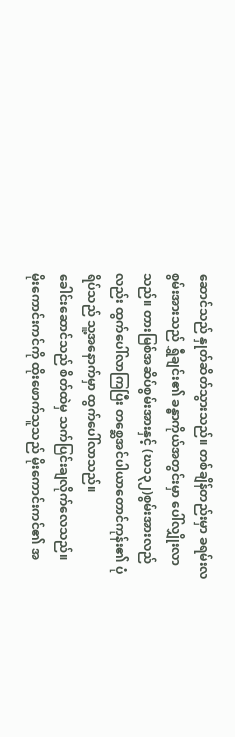ဆောင်သည် နှုတ်ဆိတ်သွားသည်။ တစ်ချိန်တည်းမှာ ခရမ်းလစွမ်းအားသည် ရွှီချင်း၏ ခန္ဓာကိုယ်အတွင်းမှာ ပေါ်လျှိုးလာသည်။ တားမြစ်အဆိပ်စွမ်းအားနှင့် (ဃ၁၃၂)စွမ်းအားလည်လည်း ထွက်ပေါ်လာကြပြီး တစ္ဆေအင်ပါယာတောင်ကုန်း၏ ပုံရိပ်သည် သူ့အနောက်မှာ ထွက်ပေါ်လာသည်။
ခေါင်းဆောင်သည် စိတ်ထဲမှ သက်ပြင်းချလိုက်လေသည်။
မိုးကောင်းကင်ကို ထိုးဖောက်သူသည် မိုးကောင်းကင်၏ အ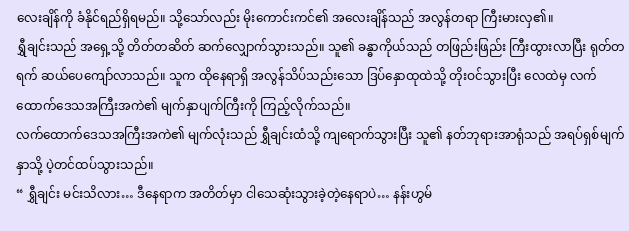လေးချိန်ကို ခံနိုင်ရည်ရှိရမည်။ သို့သော်လည်း မိုးကောင်းကင်၏ အလေးချိန်သည် အလွန်တရာ ကြီးမားလှ၏။
ရွှီချင်းသည် အရှေ့သို့ တိတ်တဆိတ် ဆက်လျှောက်သွားသည်။ သူ၏ ခန္ဓာကိုယ်သည် တဖြည်းဖြည်း ကြီးထွားလာပြီး ရုတ်တရက် ဆယ်ပေကျော်လာသည်။ သူက ထိုနေရာရှိ အလွန်သိပ်သည်းသော ဒြပ်နှောထုထဲသို့ တိုးဝင်သွားပြီး လေထဲမှ လက်ထောက်ဒေသအကြီးအကဲ၏ မျက်နှာပျက်ကြီးကို ကြည့်လိုက်သည်။
လက်ထောက်ဒေသအကြီးအကဲ၏ မျက်လုံးသည် ရွှီချင်းထံသို့ ကျရောက်သွားပြီး သူ၏ နတ်ဘုရားအာရုံသည် အရပ်ရှစ်မျက်နှာသို့ ပဲ့တင်ထပ်သွားသည်။
“ ရွှီချင်း မင်းသိလား… ဒီနေရာက အတိတ်မှာ ငါသေဆုံးသွားခဲ့တဲ့နေရာပဲ… နန်းဟွမ်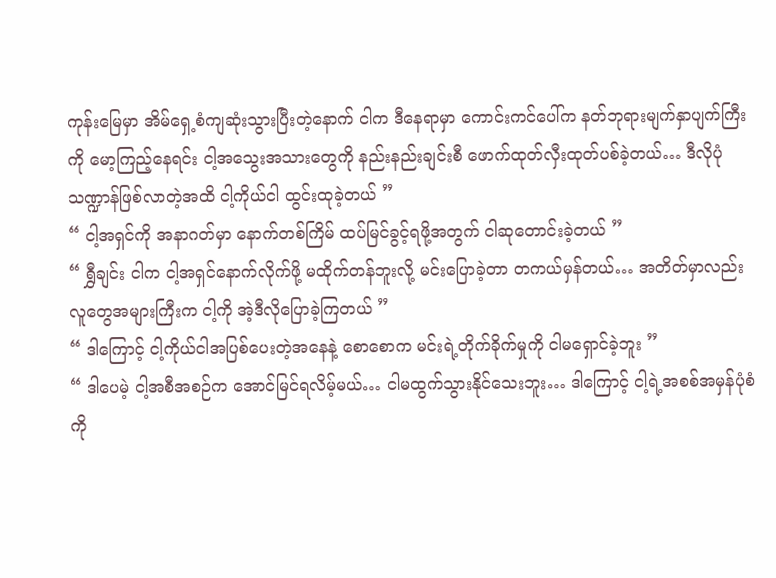ကုန်းမြေမှာ အိမ်ရှေ့စံကျဆုံးသွားပြီးတဲ့နောက် ငါက ဒီနေရာမှာ ကောင်းကင်ပေါ်က နတ်ဘုရားမျက်နှာပျက်ကြီးကို မော့ကြည့်နေရင်း ငါ့အသွေးအသားတွေကို နည်းနည်းချင်းစီ ဖောက်ထုတ်လှီးထုတ်ပစ်ခဲ့တယ်… ဒီလိုပုံသဏ္ဍာန်ဖြစ်လာတဲ့အထိ ငါ့ကိုယ်ငါ ထွင်းထုခဲ့တယ် ”
“ ငါ့အရှင်ကို အနာဂတ်မှာ နောက်တစ်ကြိမ် ထပ်မြင်ခွင့်ရဖို့အတွက် ငါဆုတောင်းခဲ့တယ် ”
“ ရွှီချင်း ငါက ငါ့အရှင်နောက်လိုက်ဖို့ မထိုက်တန်ဘူးလို့ မင်းပြောခဲ့တာ တကယ်မှန်တယ်… အတိတ်မှာလည်း လူတွေအများကြီးက ငါ့ကို အဲ့ဒီလိုပြောခဲ့ကြတယ် ”
“ ဒါကြောင့် ငါ့ကိုယ်ငါအပြစ်ပေးတဲ့အနေနဲ့ စောစောက မင်းရဲ့တိုက်ခိုက်မှုကို ငါမရှောင်ခဲ့ဘူး ”
“ ဒါပေမဲ့ ငါ့အစီအစဉ်က အောင်မြင်ရလိမ့်မယ်… ငါမထွက်သွားနိုင်သေးဘူး… ဒါကြောင့် ငါ့ရဲ့အစစ်အမှန်ပုံစံကို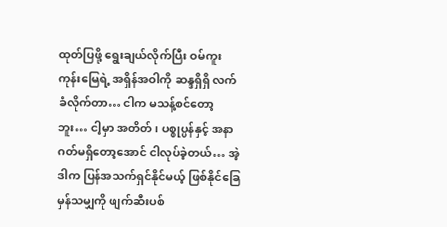ထုတ်ပြဖို့ ရွေးချယ်လိုက်ပြီး ဝမ်ကူးကုန်းမြေရဲ့ အရှိန်အဝါကို ဆန္ဒရှိရှိ လက်ခံလိုက်တာ… ငါက မသန့်စင်တော့ဘူး… ငါ့မှာ အတိတ်၊ ပစ္စုပ္ပန်နှင့် အနာဂတ်မရှိတော့အောင် ငါလုပ်ခဲ့တယ်… အဲ့ဒါက ပြန်အသက်ရှင်နိုင်မယ့် ဖြစ်နိုင်ခြေမှန်သမျှကို ဖျက်ဆီးပစ်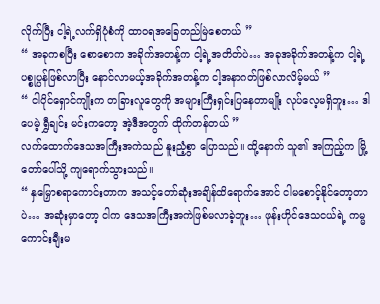လိုက်ပြီး ငါ့ရဲ့လက်ရှိပုံစံကို ထာဝရအခြေတည်မြဲစေတယ် ”
“ အခုကစပြီး စောစောက အခိုက်အတန့်က ငါ့ရဲ့အတိတ်ပဲ… အခုအခိုက်အတန့်က ငါ့ရဲ့ပစ္စုပ္ပန်ဖြစ်လာပြီး နောင်လာမယ့်အခိုက်အတန့်က ငါ့အနာဂတ်ဖြစ်လာလိမ့်မယ် ”
“ ငါပိုင်ရှောင်ကျိုးက တခြားလူတွေကို အများကြီးရှင်းပြနေတာမျိုး လုပ်လေ့မရှိဘူး… ဒါပေမဲ့ ရွှီချင်း မင်းကတော့ အဲ့ဒီအတွက် ထိုက်တန်တယ် ”
လက်ထောက်ဒေသအကြီးအကဲသည် နူးညံ့စွာ ပြောသည်။ ထို့နောက် သူ၏ အကြည့်က မြို့တော်ပေါ်သို့ ကျရောက်သွားသည်။
“ နှမြှောစရာကောင်းတာက အသင့်တော်ဆုံးအချိန်ထိရောက်အောင် ငါမစောင့်နိုင်တော့တာပဲ… အဆုံးမှာတော့ ငါက ဒေသအကြီးအကဲဖြစ်မလာခဲ့ဘူး… ဖုန်းဟိုင်ဒေသငယ်ရဲ့ ကမ္မကောင်းချီးမ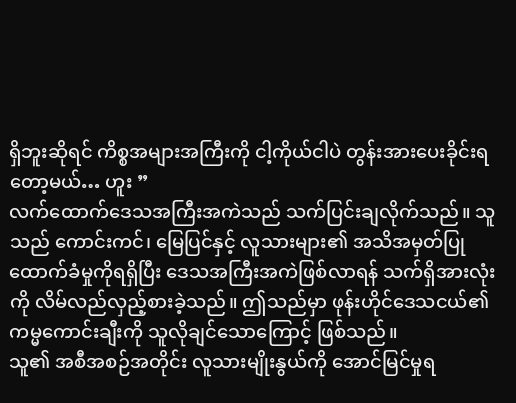ရှိဘူးဆိုရင် ကိစ္စအများအကြီးကို ငါ့ကိုယ်ငါပဲ တွန်းအားပေးခိုင်းရတော့မယ်… ဟူး ”
လက်ထောက်ဒေသအကြီးအကဲသည် သက်ပြင်းချလိုက်သည်။ သူသည် ကောင်းကင်၊ မြေပြင်နှင့် လူသားများ၏ အသိအမှတ်ပြုထောက်ခံမှုကိုရရှိပြီး ဒေသအကြီးအကဲဖြစ်လာရန် သက်ရှိအားလုံးကို လိမ်လည်လှည့်စားခဲ့သည်။ ဤသည်မှာ ဖုန်းဟိုင်ဒေသငယ်၏ ကမ္မကောင်းချီးကို သူလိုချင်သောကြောင့် ဖြစ်သည်။
သူ၏ အစီအစဉ်အတိုင်း လူသားမျိုးနွယ်ကို အောင်မြင်မှုရ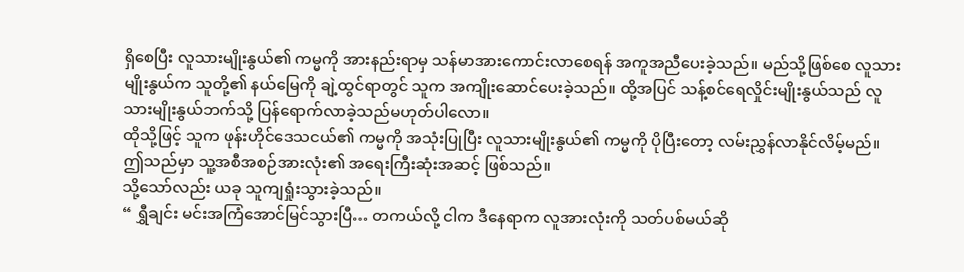ရှိစေပြီး လူသားမျိုးနွယ်၏ ကမ္မကို အားနည်းရာမှ သန်မာအားကောင်းလာစေရန် အကူအညီပေးခဲ့သည်။ မည်သို့ဖြစ်စေ လူသားမျိုးနွယ်က သူတို့၏ နယ်မြေကို ချဲ့ထွင်ရာတွင် သူက အကျိုးဆောင်ပေးခဲ့သည်။ ထို့အပြင် သန့်စင်ရေလှိုင်းမျိုးနွယ်သည် လူသားမျိုးနွယ်ဘက်သို့ ပြန်ရောက်လာခဲ့သည်မဟုတ်ပါလော။
ထိုသို့ဖြင့် သူက ဖုန်းဟိုင်ဒေသငယ်၏ ကမ္မကို အသုံးပြုပြီး လူသားမျိုးနွယ်၏ ကမ္မကို ပိုပြီးတော့ လမ်းညွှန်လာနိုင်လိမ့်မည်။
ဤသည်မှာ သူ့အစီအစဉ်အားလုံး၏ အရေးကြီးဆုံးအဆင့် ဖြစ်သည်။
သို့သော်လည်း ယခု သူကျရှုံးသွားခဲ့သည်။
“ ရွှီချင်း မင်းအကြံအောင်မြင်သွားပြီ… တကယ်လို့ ငါက ဒီနေရာက လူအားလုံးကို သတ်ပစ်မယ်ဆို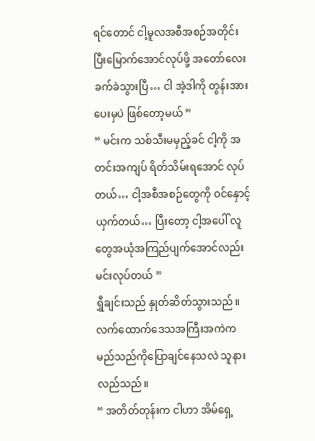ရင်တောင် ငါ့မူလအစီအစဉ်အတိုင်း ပြီးမြောက်အောင်လုပ်ဖို့ အတော်လေး ခက်ခဲသွားပြီ… ငါ အဲ့ဒါကို တွန်းအားပေးမှပဲ ဖြစ်တော့မယ် ”
“ မင်းက သစ်သီးမမှည့်ခင် ငါ့ကို အတင်းအကျပ် ရိတ်သိမ်းရအောင် လုပ်တယ်… ငါ့အစီအစဉ်တွေကို ဝင်နှောင့်ယှက်တယ်… ပြီးတော့ ငါ့အပေါ် လူတွေအယုံအကြည်ပျက်အောင်လည်း မင်းလုပ်တယ် ”
ရွှီချင်းသည် နှုတ်ဆိတ်သွားသည်။ လက်ထောက်ဒေသအကြီးအကဲက မည်သည်ကိုပြောချင်နေသလဲ သူနားလည်သည်။
“ အတိတ်တုန်းက ငါဟာ အိမ်ရှေ့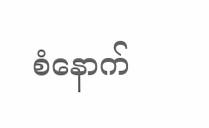စံနောက်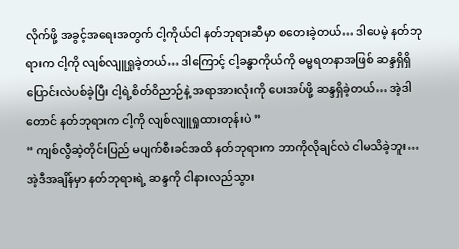လိုက်ဖို့ အခွင့်အရေးအတွက် ငါ့ကိုယ်ငါ နတ်ဘုရားဆီမှာ စတေးခဲ့တယ်… ဒါပေမဲ့ နတ်ဘုရားက ငါ့ကို လျစ်လျူရှုခဲ့တယ်… ဒါကြောင့် ငါ့ခန္ဓာကိုယ်ကို ဓမ္မရတနာအဖြစ် ဆန္ဒရှိရှိ ပြောင်းလဲပစ်ခဲ့ပြီး ငါ့ရဲ့စိတ်ဝိညာဉ်နဲ့ အရာအားလုံးကို ပေးအပ်ဖို့ ဆန္ဒရှိခဲ့တယ်… အဲ့ဒါတောင် နတ်ဘုရားက ငါ့ကို လျစ်လျူရှုထားတုန်းပဲ ”
“ ကျစ်လွီဆဲ့တိုင်းပြည် မပျက်စီးခင်အထိ နတ်ဘုရားက ဘာကိုလိုချင်လဲ ငါမသိခဲ့ဘူး… အဲ့ဒီအချိန်မှာ နတ်ဘုရားရဲ့ ဆန္ဒကို ငါနားလည်သွား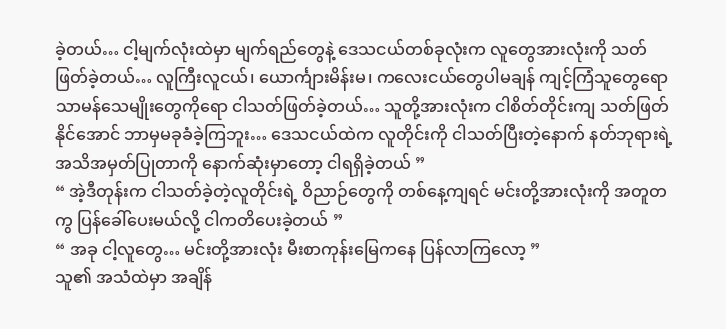ခဲ့တယ်… ငါ့မျက်လုံးထဲမှာ မျက်ရည်တွေနဲ့ ဒေသငယ်တစ်ခုလုံးက လူတွေအားလုံးကို သတ်ဖြတ်ခဲ့တယ်… လူကြီးလူငယ်၊ ယောင်္ကျားမိန်းမ၊ ကလေးငယ်တွေပါမချန် ကျင့်ကြံသူတွေရော သာမန်သေမျိုးတွေကိုရော ငါသတ်ဖြတ်ခဲ့တယ်… သူတို့အားလုံးက ငါစိတ်တိုင်းကျ သတ်ဖြတ်နိုင်အောင် ဘာမှမခုခံခဲ့ကြဘူး… ဒေသငယ်ထဲက လူတိုင်းကို ငါသတ်ပြီးတဲ့နောက် နတ်ဘုရားရဲ့ အသိအမှတ်ပြုတာကို နောက်ဆုံးမှာတော့ ငါရရှိခဲ့တယ် ”
“ အဲ့ဒီတုန်းက ငါသတ်ခဲ့တဲ့လူတိုင်းရဲ့ ဝိညာဉ်တွေကို တစ်နေ့ကျရင် မင်းတို့အားလုံးကို အတူတကွ ပြန်ခေါ်ပေးမယ်လို့ ငါကတိပေးခဲ့တယ် ”
“ အခု ငါ့လူတွေ… မင်းတို့အားလုံး မီးစာကုန်းမြေကနေ ပြန်လာကြလော့ ”
သူ၏ အသံထဲမှာ အချိန်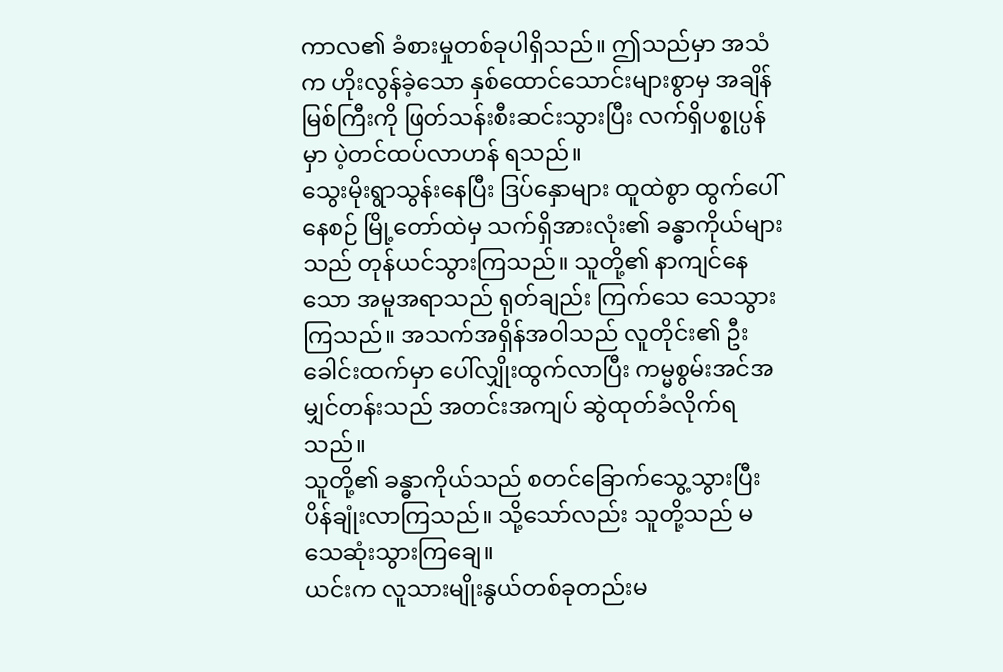ကာလ၏ ခံစားမှုတစ်ခုပါရှိသည်။ ဤသည်မှာ အသံက ဟိုးလွန်ခဲ့သော နှစ်ထောင်သောင်းများစွာမှ အချိန်မြစ်ကြီးကို ဖြတ်သန်းစီးဆင်းသွားပြီး လက်ရှိပစ္စုပ္ပန်မှာ ပဲ့တင်ထပ်လာဟန် ရသည်။
သွေးမိုးရွာသွန်းနေပြီး ဒြပ်နှောများ ထူထဲစွာ ထွက်ပေါ်နေစဉ် မြို့တော်ထဲမှ သက်ရှိအားလုံး၏ ခန္ဓာကိုယ်များသည် တုန်ယင်သွားကြသည်။ သူတို့၏ နာကျင်နေသော အမူအရာသည် ရုတ်ချည်း ကြက်သေ သေသွားကြသည်။ အသက်အရှိန်အဝါသည် လူတိုင်း၏ ဦးခေါင်းထက်မှာ ပေါ်လျှိုးထွက်လာပြီး ကမ္မစွမ်းအင်အမျှင်တန်းသည် အတင်းအကျပ် ဆွဲထုတ်ခံလိုက်ရသည်။
သူတို့၏ ခန္ဓာကိုယ်သည် စတင်ခြောက်သွေ့သွားပြီး ပိန်ချုံးလာကြသည်။ သို့သော်လည်း သူတို့သည် မသေဆုံးသွားကြချေ။
ယင်းက လူသားမျိုးနွယ်တစ်ခုတည်းမ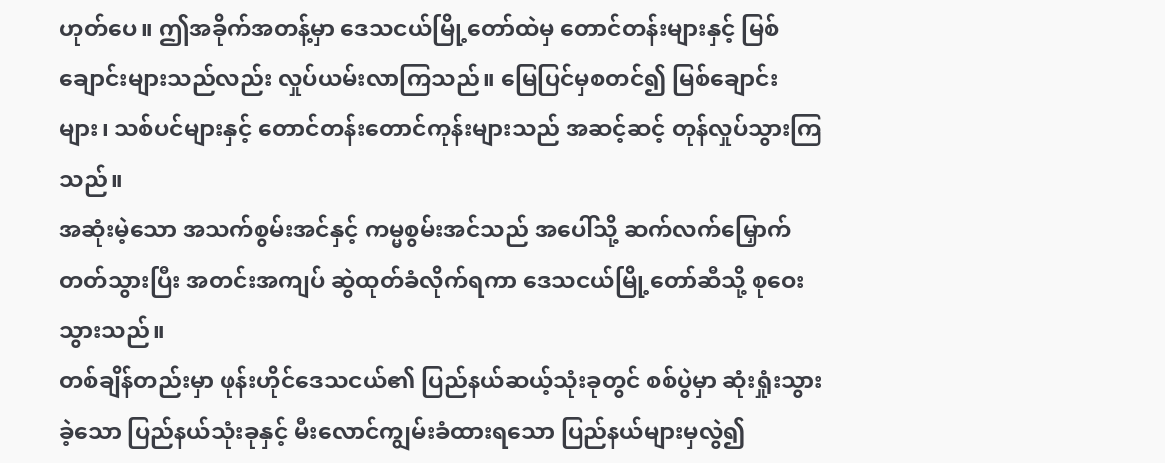ဟုတ်ပေ။ ဤအခိုက်အတန့်မှာ ဒေသငယ်မြို့တော်ထဲမှ တောင်တန်းများနှင့် မြစ်ချောင်းများသည်လည်း လှုပ်ယမ်းလာကြသည်။ မြေပြင်မှစတင်၍ မြစ်ချောင်းများ၊ သစ်ပင်များနှင့် တောင်တန်းတောင်ကုန်းများသည် အဆင့်ဆင့် တုန်လှုပ်သွားကြသည်။
အဆုံးမဲ့သော အသက်စွမ်းအင်နှင့် ကမ္မစွမ်းအင်သည် အပေါ်သို့ ဆက်လက်မြှောက်တတ်သွားပြီး အတင်းအကျပ် ဆွဲထုတ်ခံလိုက်ရကာ ဒေသငယ်မြို့တော်ဆီသို့ စုဝေးသွားသည်။
တစ်ချိန်တည်းမှာ ဖုန်းဟိုင်ဒေသငယ်၏ ပြည်နယ်ဆယ့်သုံးခုတွင် စစ်ပွဲမှာ ဆုံးရှုံးသွားခဲ့သော ပြည်နယ်သုံးခုနှင့် မီးလောင်ကျွမ်းခံထားရသော ပြည်နယ်များမှလွဲ၍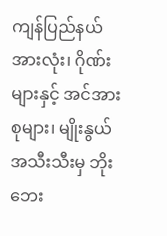ကျန်ပြည်နယ်အားလုံး၊ ဂိုဏ်းများနှင့် အင်အားစုများ၊ မျိုးနွယ်အသီးသီးမှ ဘိုးဘေး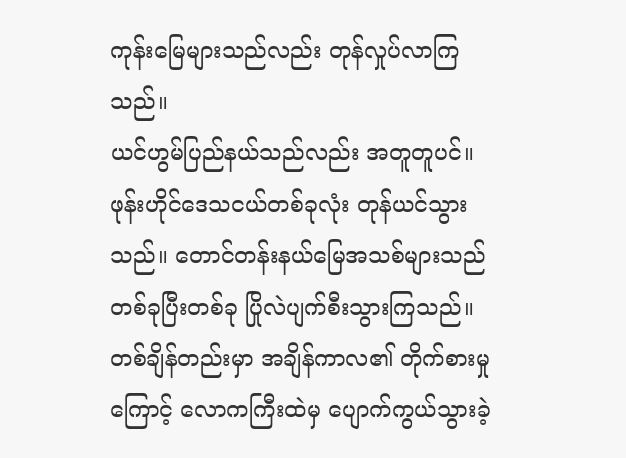ကုန်းမြေများသည်လည်း တုန်လှုပ်လာကြသည်။
ယင်ဟွမ်ပြည်နယ်သည်လည်း အတူတူပင်။
ဖုန်းဟိုင်ဒေသငယ်တစ်ခုလုံး တုန်ယင်သွားသည်။ တောင်တန်းနယ်မြေအသစ်များသည် တစ်ခုပြီးတစ်ခု ပြိုလဲပျက်စီးသွားကြသည်။ တစ်ချိန်တည်းမှာ အချိန်ကာလ၏ တိုက်စားမှုကြောင့် လောကကြီးထဲမှ ပျောက်ကွယ်သွားခဲ့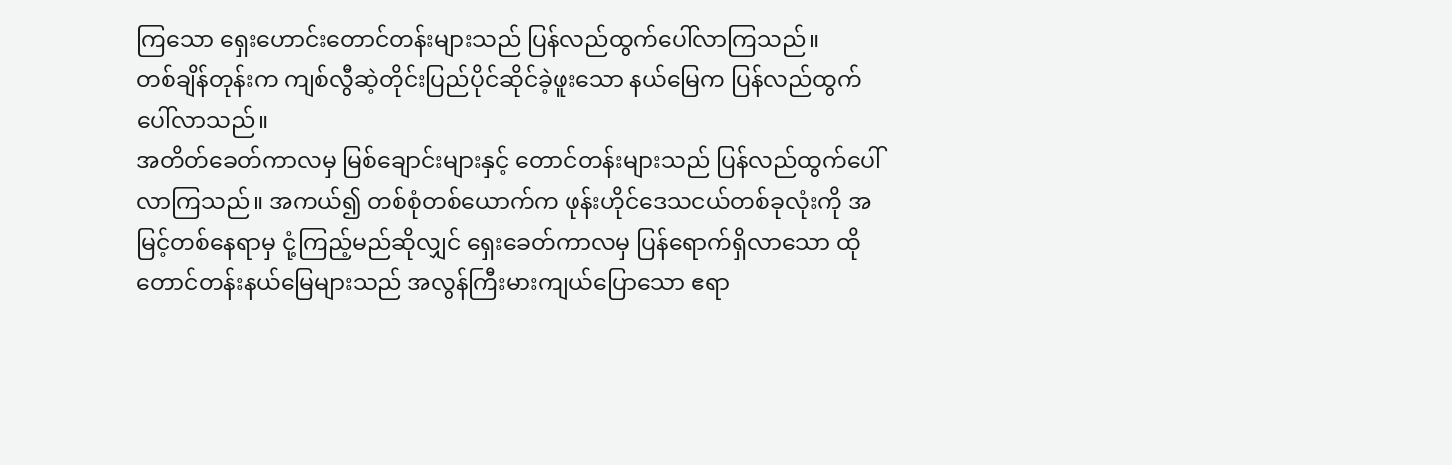ကြသော ရှေးဟောင်းတောင်တန်းများသည် ပြန်လည်ထွက်ပေါ်လာကြသည်။
တစ်ချိန်တုန်းက ကျစ်လွီဆဲ့တိုင်းပြည်ပိုင်ဆိုင်ခဲ့ဖူးသော နယ်မြေက ပြန်လည်ထွက်ပေါ်လာသည်။
အတိတ်ခေတ်ကာလမှ မြစ်ချောင်းများနှင့် တောင်တန်းများသည် ပြန်လည်ထွက်ပေါ်လာကြသည်။ အကယ်၍ တစ်စုံတစ်ယောက်က ဖုန်းဟိုင်ဒေသငယ်တစ်ခုလုံးကို အမြင့်တစ်နေရာမှ ငုံ့ကြည့်မည်ဆိုလျှင် ရှေးခေတ်ကာလမှ ပြန်ရောက်ရှိလာသော ထိုတောင်တန်းနယ်မြေများသည် အလွန်ကြီးမားကျယ်ပြောသော ဧရာ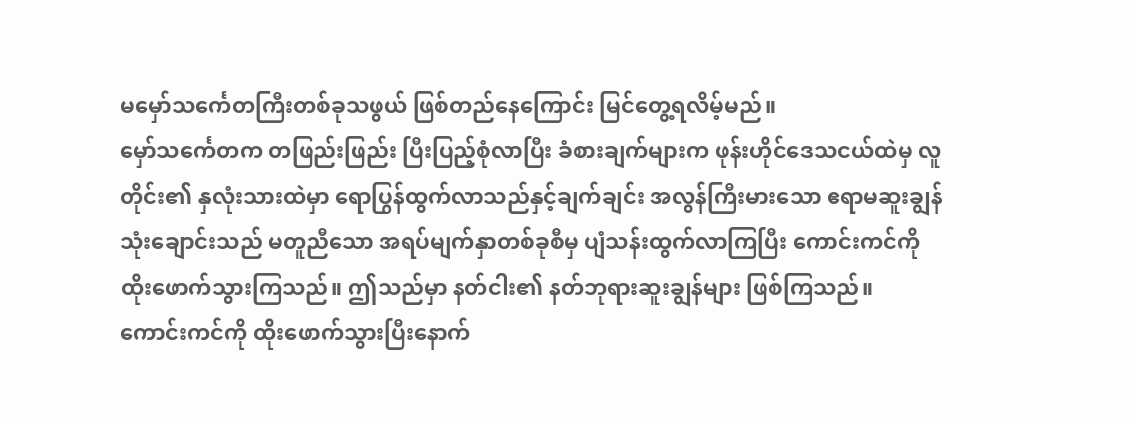မမှော်သင်္ကေတကြီးတစ်ခုသဖွယ် ဖြစ်တည်နေကြောင်း မြင်တွေ့ရလိမ့်မည်။
မှော်သင်္ကေတက တဖြည်းဖြည်း ပြီးပြည့်စုံလာပြီး ခံစားချက်များက ဖုန်းဟိုင်ဒေသငယ်ထဲမှ လူတိုင်း၏ နှလုံးသားထဲမှာ ရောပြွန်ထွက်လာသည်နှင့်ချက်ချင်း အလွန်ကြီးမားသော ဧရာမဆူးချွန်သုံးချောင်းသည် မတူညီသော အရပ်မျက်နှာတစ်ခုစီမှ ပျံသန်းထွက်လာကြပြီး ကောင်းကင်ကို ထိုးဖောက်သွားကြသည်။ ဤသည်မှာ နတ်ငါး၏ နတ်ဘုရားဆူးချွန်များ ဖြစ်ကြသည်။
ကောင်းကင်ကို ထိုးဖောက်သွားပြီးနောက်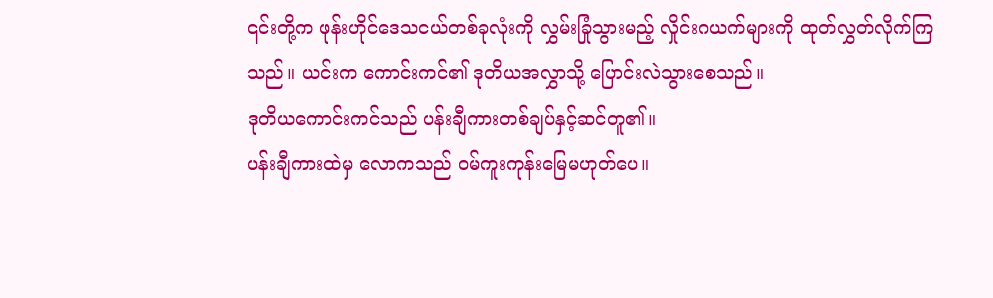၎င်းတို့က ဖုန်းဟိုင်ဒေသငယ်တစ်ခုလုံးကို လွှမ်းခြုံသွားမည့် လှိုင်းဂယက်များကို ထုတ်လွှတ်လိုက်ကြသည်။ ယင်းက ကောင်းကင်၏ ဒုတိယအလွှာသို့ ပြောင်းလဲသွားစေသည်။
ဒုတိယကောင်းကင်သည် ပန်းချီကားတစ်ချပ်နှင့်ဆင်တူ၏။
ပန်းချီကားထဲမှ လောကသည် ဝမ်ကူးကုန်းမြေမဟုတ်ပေ။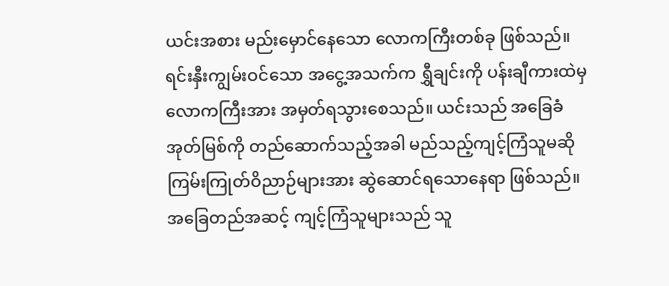ယင်းအစား မည်းမှောင်နေသော လောကကြီးတစ်ခု ဖြစ်သည်။
ရင်းနှီးကျွမ်းဝင်သော အငွေ့အသက်က ရွှီချင်းကို ပန်းချီကားထဲမှ လောကကြီးအား အမှတ်ရသွားစေသည်။ ယင်းသည် အခြေခံအုတ်မြစ်ကို တည်ဆောက်သည့်အခါ မည်သည့်ကျင့်ကြံသူမဆို ကြမ်းကြုတ်ဝိညာဉ်များအား ဆွဲဆောင်ရသောနေရာ ဖြစ်သည်။
အခြေတည်အဆင့် ကျင့်ကြံသူများသည် သူ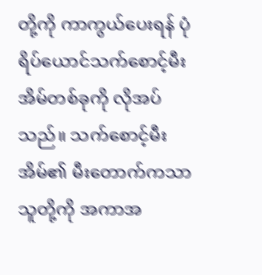တို့ကို ကာကွယ်ပေးရန် ပုံရိပ်ယောင်သက်စောင့်မီးအိမ်တစ်ခုကို လိုအပ်သည်။ သက်စောင့်မီးအိမ်၏ မီးတောက်ကသာ သူတို့ကို အကာအ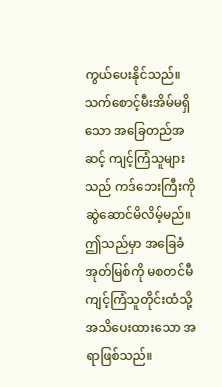ကွယ်ပေးနိုင်သည်။ သက်စောင့်မီးအိမ်မရှိသော အခြေတည်အဆင့် ကျင့်ကြံသူများသည် ကဒ်ဘေးကြီးကို ဆွဲဆောင်မိလိမ့်မည်။
ဤသည်မှာ အခြေခံအုတ်မြစ်ကို မစတင်မီ ကျင့်ကြံသူတိုင်းထံသို့ အသိပေးထားသော အရာဖြစ်သည်။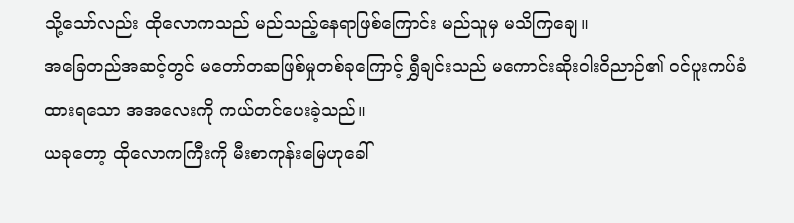သို့သော်လည်း ထိုလောကသည် မည်သည့်နေရာဖြစ်ကြောင်း မည်သူမှ မသိကြချေ။
အခြေတည်အဆင့်တွင် မတော်တဆဖြစ်မှုတစ်ခုကြောင့် ရွှီချင်းသည် မကောင်းဆိုးဝါးဝိညာဉ်၏ ဝင်ပူးကပ်ခံထားရသော အအလေးကို ကယ်တင်ပေးခဲ့သည်။
ယခုတော့ ထိုလောကကြီးကို မီးစာကုန်းမြေဟုခေါ်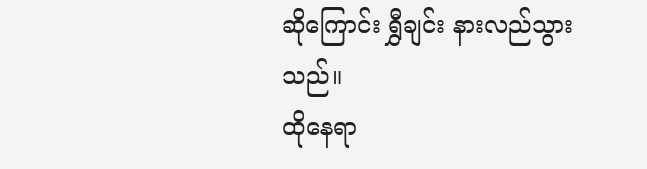ဆိုကြောင်း ရွှီချင်း နားလည်သွားသည်။
ထိုနေရာ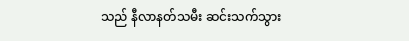သည် နီလာနတ်သမီး ဆင်းသက်သွား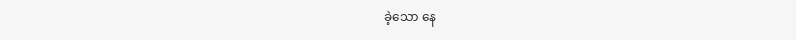ခဲ့သော နေ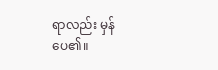ရာလည်း မှန်ပေ၏။